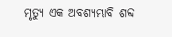ମୃତ୍ୟୁ ଏକ ଅବଶ୍ଯମ୍ଭାବି ଶବ୍ଦ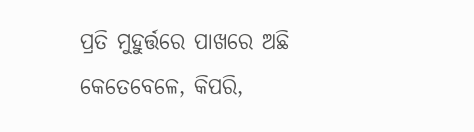ପ୍ରତି ମୁହୁର୍ତ୍ତରେ ପାଖରେ ଅଛି
କେତେବେଳେ, କିପରି,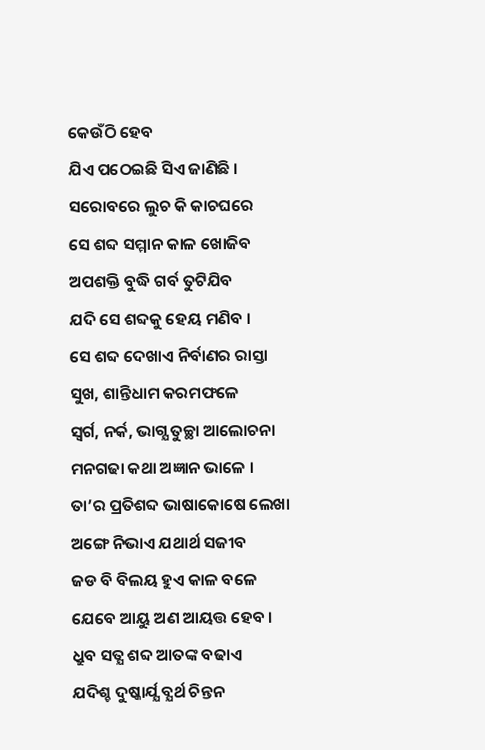କେଉଁଠି ହେବ
ଯିଏ ପଠେଇଛି ସିଏ ଜାଣିଛି ।
ସରୋବରେ ଲୁଚ କି କାଚଘରେ
ସେ ଶବ୍ଦ ସମ୍ମାନ କାଳ ଖୋଜିବ
ଅପଶକ୍ତି ବୁଦ୍ଧି ଗର୍ବ ତୁଟିଯିବ
ଯଦି ସେ ଶବ୍ଦକୁ ହେୟ ମଣିବ ।
ସେ ଶବ୍ଦ ଦେଖାଏ ନିର୍ବାଣର ରାସ୍ତା
ସୁଖ, ଶାନ୍ତିଧାମ କରମଫଳେ
ସ୍ବର୍ଗ, ନର୍କ, ଭାଗ୍ଯ ତୁଚ୍ଛା ଆଲୋଚନା
ମନଗଢା କଥା ଅଜ୍ଞାନ ଭାଳେ ।
ତା’ର ପ୍ରତିଶବ୍ଦ ଭାଷାକୋଷେ ଲେଖା
ଅଙ୍ଗେ ନିଭାଏ ଯଥାର୍ଥ ସଜୀବ
ଜଡ ବି ବିଲୟ ହୁଏ କାଳ ବଳେ
ଯେବେ ଆୟୁ ଅଣ ଆୟତ୍ତ ହେବ ।
ଧ୍ରୁବ ସତ୍ଯ ଶବ୍ଦ ଆତଙ୍କ ବଢାଏ
ଯଦିଶ୍ଚ ଦୁଷ୍କାର୍ଯ୍ଯ ବ୍ଯର୍ଥ ଚିନ୍ତନ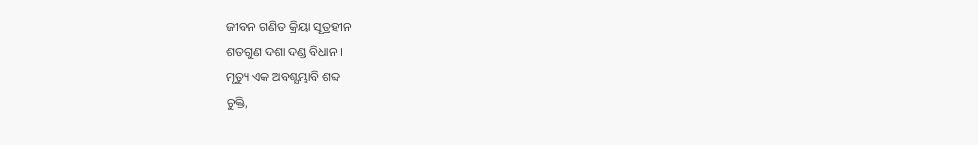ଜୀବନ ଗଣିତ କ୍ରିୟା ସୂତ୍ରହୀନ
ଶତଗୁଣ ଦଶା ଦଣ୍ଡ ବିଧାନ ।
ମୃତ୍ୟୁ ଏକ ଅବଶ୍ଯମ୍ଭାବି ଶବ୍ଦ
ଚୁକ୍ତି,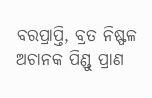ବରପ୍ରାପ୍ତି, ବ୍ରତ ନିଷ୍ଫଳ
ଅଚାନକ ପିଣ୍ଡୁ ପ୍ରାଣ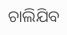ଚାଲିଯିବ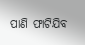ପାଣି ଫାଟିଯିବ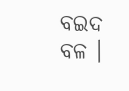ବଇଦ ବଳ ।